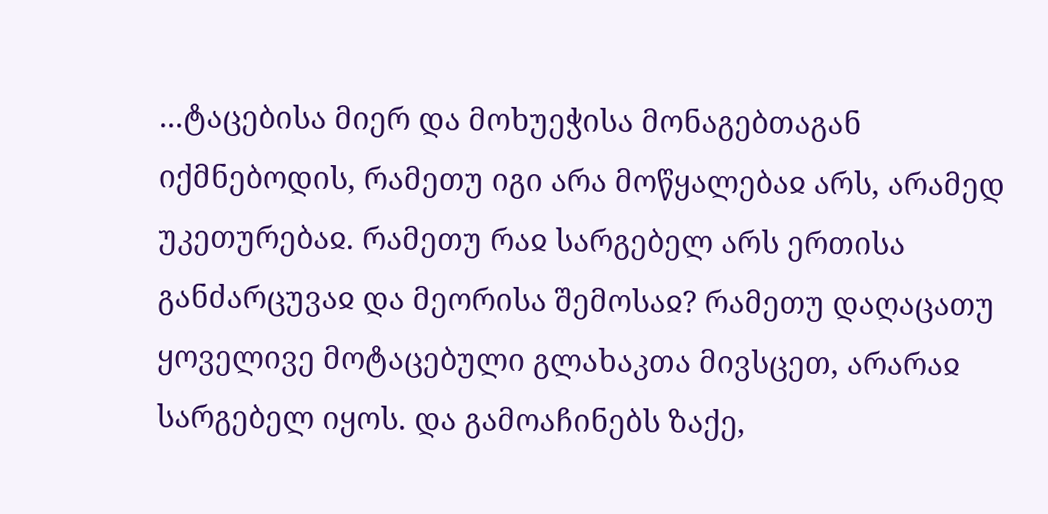...ტაცებისა მიერ და მოხუეჭისა მონაგებთაგან იქმნებოდის, რამეთუ იგი არა მოწყალებაჲ არს, არამედ უკეთურებაჲ. რამეთუ რაჲ სარგებელ არს ერთისა განძარცუვაჲ და მეორისა შემოსაჲ? რამეთუ დაღაცათუ ყოველივე მოტაცებული გლახაკთა მივსცეთ, არარაჲ სარგებელ იყოს. და გამოაჩინებს ზაქე,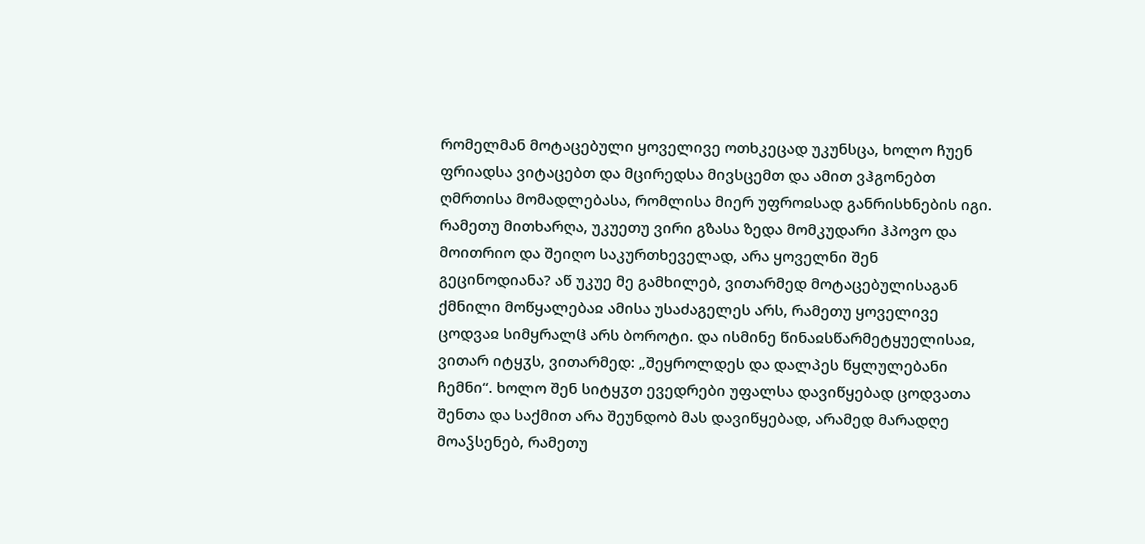რომელმან მოტაცებული ყოველივე ოთხკეცად უკუნსცა, ხოლო ჩუენ ფრიადსა ვიტაცებთ და მცირედსა მივსცემთ და ამით ვჰგონებთ ღმრთისა მომადლებასა, რომლისა მიერ უფროჲსად განრისხნების იგი.
რამეთუ მითხარღა, უკუეთუ ვირი გზასა ზედა მომკუდარი ჰპოვო და მოითრიო და შეიღო საკურთხეველად, არა ყოველნი შენ გეცინოდიანა? აწ უკუე მე გამხილებ, ვითარმედ მოტაცებულისაგან ქმნილი მოწყალებაჲ ამისა უსაძაგელეს არს, რამეთუ ყოველივე ცოდვაჲ სიმყრალჱ არს ბოროტი. და ისმინე წინაჲსწარმეტყუელისაჲ, ვითარ იტყჳს, ვითარმედ: „შეყროლდეს და დალპეს წყლულებანი ჩემნი“. ხოლო შენ სიტყჳთ ევედრები უფალსა დავიწყებად ცოდვათა შენთა და საქმით არა შეუნდობ მას დავიწყებად, არამედ მარადღე მოაჴსენებ, რამეთუ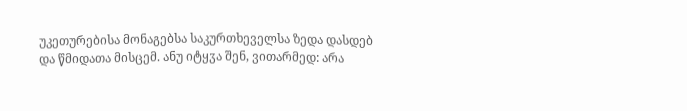უკეთურებისა მონაგებსა საკურთხეველსა ზედა დასდებ და წმიდათა მისცემ. ანუ იტყჳა შენ, ვითარმედ: არა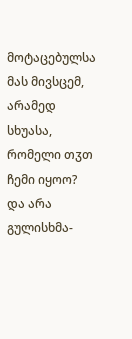მოტაცებულსა მას მივსცემ, არამედ სხუასა, რომელი თჳთ ჩემი იყოო? და არა გულისხმა-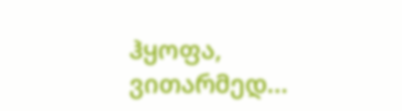ჰყოფა, ვითარმედ...